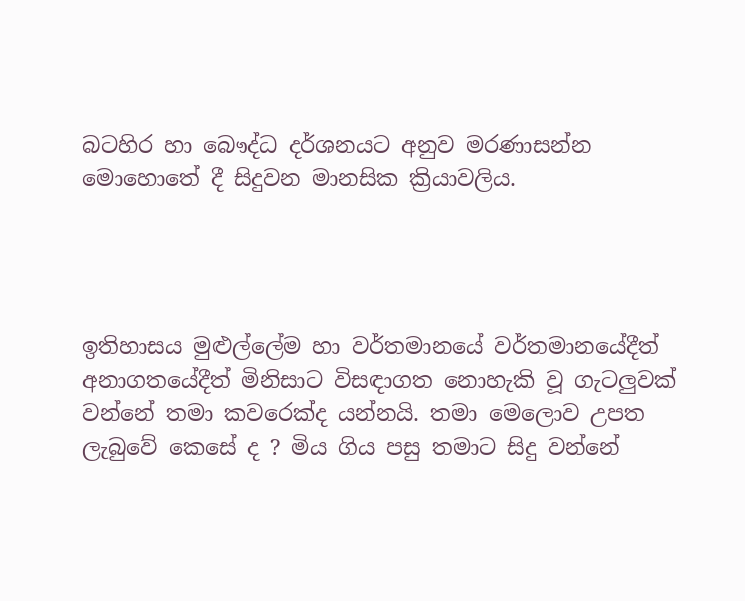බටහිර හා බෞද්ධ දර්ශනයට අනුව මරණාසන්න මොහොතේ දී සිදුවන මානසික ක්‍රියාවලිය.




ඉතිහාසය මුළුල්ලේම හා වර්තමානයේ වර්තමානයේදීත් අනාගතයේදීත් මිනිසාට විසඳාගත නොහැකි වූ ගැටලුවක් වන්නේ තමා කවරෙක්ද යන්නයි. තමා මෙලොව උපත ලැබුවේ කෙසේ ද ? මිය ගිය පසු තමාට සිදු වන්නේ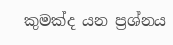කුමක්ද යන ප්‍රශ්නය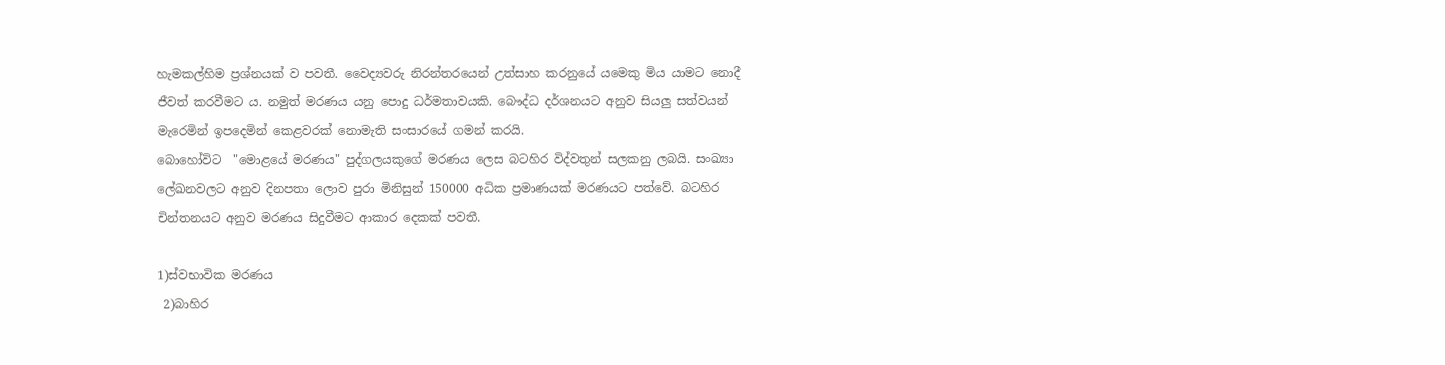හැමකල්හිම ප්‍රශ්නයක් ව පවතී. වෛද්‍යවරු නිරන්තරයෙන් උත්සාහ කරනුයේ යමෙකු මිය යාමට නොදී ජීවත් කරවීමට ය. නමුත් මරණය යනු පොදු ධර්මතාවයකි. බෞද්ධ දර්ශනයට අනුව සියලු සත්වයන් මැරෙමින් ඉපදෙමින් කෙළවරක් නොමැති සංසාරයේ ගමන් කරයි.
බොහෝවිට  "මොළයේ මරණය" පුද්ගලයකුගේ මරණය ලෙස බටහිර විද්වතුන් සලකනු ලබයි. සංඛ්‍යා ලේඛනවලට අනුව දිනපතා ලොව පුරා මිනිසුන් 150000 අධික ප්‍රමාණයක් මරණයට පත්වේ. බටහිර චින්තනයට අනුව මරණය සිදුවීමට ආකාර දෙකක් පවතී.

1)ස්වභාවික මරණය
 2)බාහිර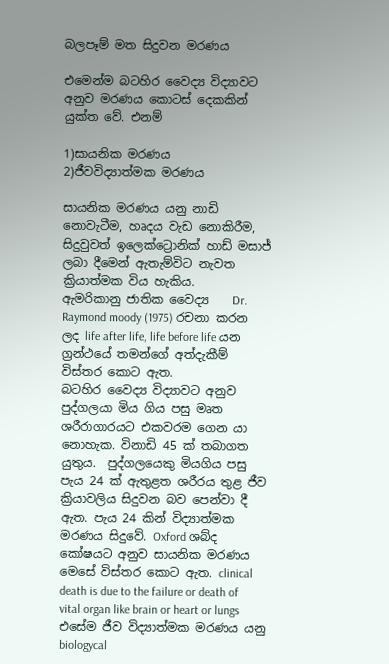බලපෑම් මත සිදුවන මරණය

එමෙන්ම බටහිර වෛද්‍ය විද්‍යාවට අනුව මරණය කොටස් දෙකකින් යුක්ත වේ. එනම්

1)සායනික මරණය
2)ජීවවිද්‍යාත්මක මරණය

සායනික මරණය යනු නාඩි නොවැටීම, හෘදය වැඩ නොකිරීම, සිදුවුවත් ඉලෙක්ට්‍රොනික් හාඩ් මසාජ් ලබා දීමෙන් ඇතැම්විට නැවත ක්‍රියාත්මක විය හැකිය.
ඇමරිකානු ජාතික වෛද්‍ය    Dr. Raymond moody (1975) රචනා කරන ලද life after life, life before life යන ග්‍රන්ථයේ තමන්ගේ අත්දැකීම් විස්තර කොට ඇත.
බටහිර වෛද්‍ය විද්‍යාවට අනුව පුද්ගලයා මිය ගිය පසු මෘත ශරීරාගාරයට එකවරම ගෙන යා නොහැක. විනාඩි 45 ක් තබාගත යුතුය.  පුද්ගලයෙකු මියගිය පසු පැය 24 ක් ඇතුළත ශරීරය තුළ ජීව ක්‍රියාවලිය සිදුවන බව පෙන්වා දී ඇත. පැය 24 කින් විද්‍යාත්මක මරණය සිදුවේ. Oxford ශබ්ද කෝෂයට අනුව සායනික මරණය මෙසේ විස්තර කොට ඇත. clinical death is due to the failure or death of vital organ like brain or heart or lungs
එසේම ජීව විද්‍යාත්මක මරණය යනු
biologycal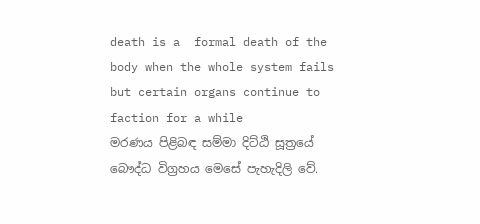death is a  formal death of the body when the whole system fails but certain organs continue to faction for a while
මරණය පිළිබඳ සම්මා දිට්ඨි සූත්‍රයේ බෞද්ධ විග්‍රහය මෙසේ පැහැදිලි වේ.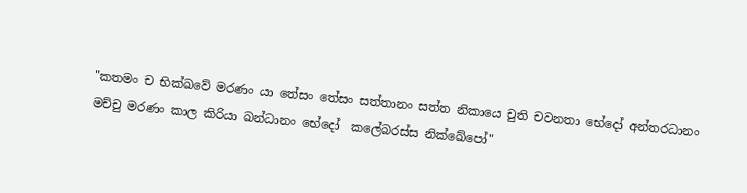"කතමං ච භික්ඛවේ මරණං යා තේසං තේසං සත්තානං සත්ත නිකායෙ චුති චවනතා භේදෝ අන්තරධානං මච්චු මරණං කාල කිරියා ඛන්ධානං භේදෝ  කලේබරස්ස නික්ඛේපෝ"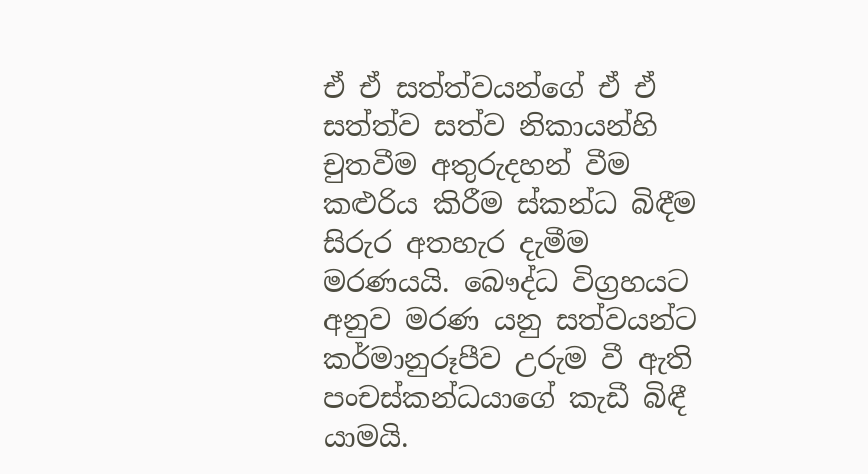ඒ ඒ සත්ත්වයන්ගේ ඒ ඒ සත්ත්ව සත්ව නිකායන්හි චුතවීම අතුරුදහන් වීම කළුරිය කිරීම ස්කන්ධ බිඳීම සිරුර අතහැර දැමීම මරණයයි. බෞද්ධ විග්‍රහයට අනුව මරණ යනු සත්වයන්ට කර්මානුරූපීව උරුම වී ඇති පංචස්කන්ධයාගේ කැඩී බිඳී යාමයි.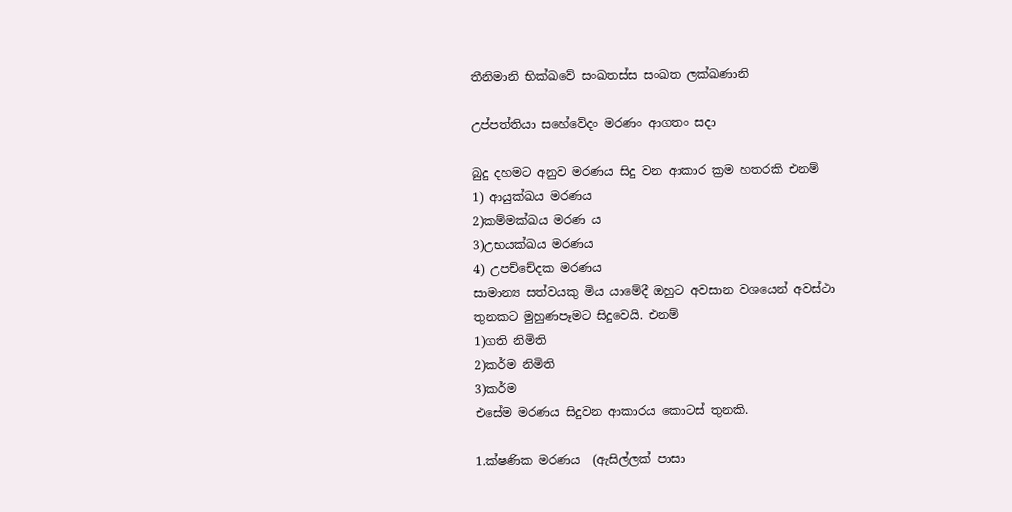තීනිමානි භික්ඛවේ සංඛතස්ස සංඛත ලක්ඛණානි

උප්පත්තියා සහේවේදං මරණං ආගතං සදා

බුදු දහමට අනුව මරණය සිදු වන ආකාර ක්‍රම හතරකි එනම්
1) ආයුක්ඛය මරණය
2)කම්මක්ඛය මරණ ය
3)උභයක්ඛය මරණය
4) උපච්චේදක මරණය
සාමාන්‍ය සත්වයකු මිය යාමේදී ඔහුට අවසාන වශයෙන් අවස්ථා තුනකට මුහුණපෑමට සිදුවෙයි. එනම්
1)ගති නිමිති
2)කර්ම නිමිති
3)කර්ම
එසේම මරණය සිදුවන ආකාරය කොටස් තුනකි.

1.ක්ෂණික මරණය  (ඇසිල්ලක් පාසා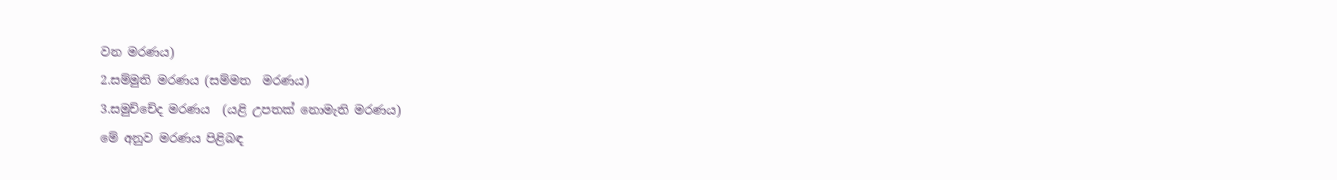වන මරණය)
2.සම්මුති මරණය (සම්මත  මරණය)
3.සමුච්චේද මරණය  (යළි උපතක් නොමැති මරණය)
මේ අනුව මරණය පිළිබඳ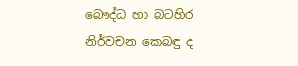බෞද්ධ හා බටහිර නිර්වචන කෙබඳු ද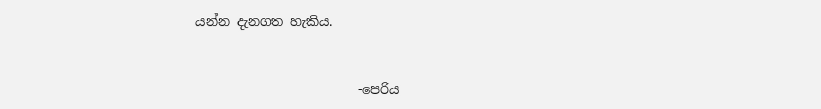යන්න දැනගත හැකිය.


                         -පෙරිය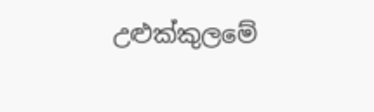උළුක්කුලමේ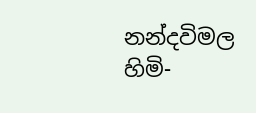නන්දවිමල හිමි-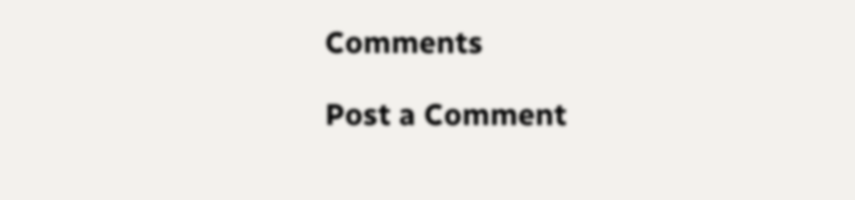Comments

Post a Comment